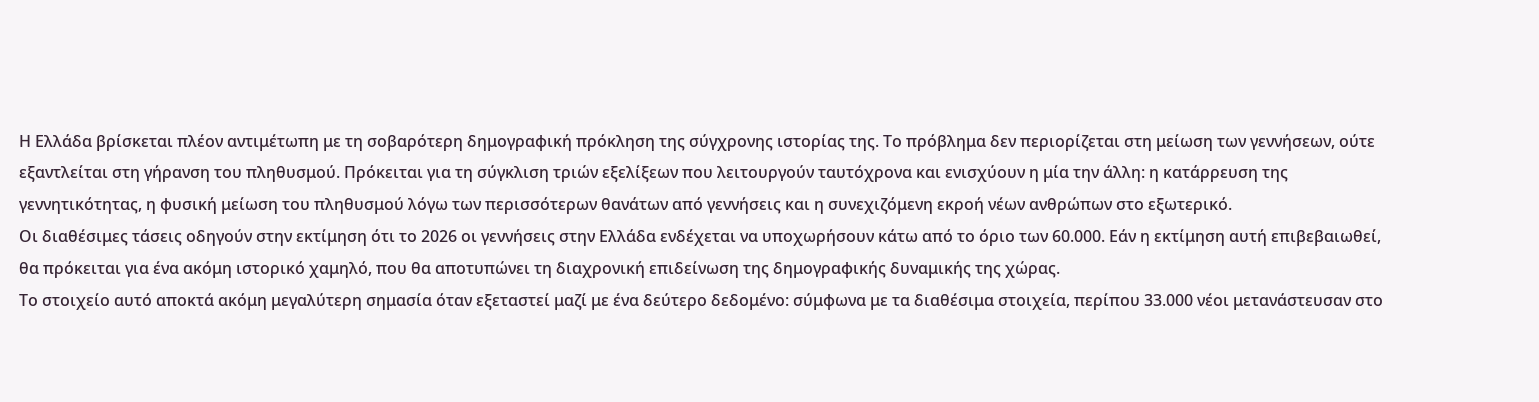Η Ελλάδα βρίσκεται πλέον αντιμέτωπη με τη σοβαρότερη δημογραφική πρόκληση της σύγχρονης ιστορίας της. Το πρόβλημα δεν περιορίζεται στη μείωση των γεννήσεων, ούτε εξαντλείται στη γήρανση του πληθυσμού. Πρόκειται για τη σύγκλιση τριών εξελίξεων που λειτουργούν ταυτόχρονα και ενισχύουν η μία την άλλη: η κατάρρευση της γεννητικότητας, η φυσική μείωση του πληθυσμού λόγω των περισσότερων θανάτων από γεννήσεις και η συνεχιζόμενη εκροή νέων ανθρώπων στο εξωτερικό.
Οι διαθέσιμες τάσεις οδηγούν στην εκτίμηση ότι το 2026 οι γεννήσεις στην Ελλάδα ενδέχεται να υποχωρήσουν κάτω από το όριο των 60.000. Εάν η εκτίμηση αυτή επιβεβαιωθεί, θα πρόκειται για ένα ακόμη ιστορικό χαμηλό, που θα αποτυπώνει τη διαχρονική επιδείνωση της δημογραφικής δυναμικής της χώρας.
Το στοιχείο αυτό αποκτά ακόμη μεγαλύτερη σημασία όταν εξεταστεί μαζί με ένα δεύτερο δεδομένο: σύμφωνα με τα διαθέσιμα στοιχεία, περίπου 33.000 νέοι μετανάστευσαν στο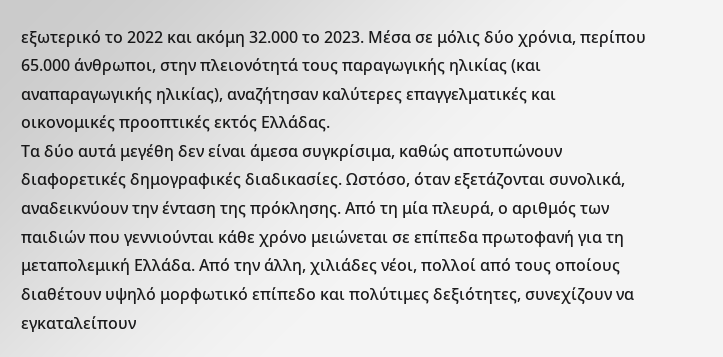εξωτερικό το 2022 και ακόμη 32.000 το 2023. Μέσα σε μόλις δύο χρόνια, περίπου 65.000 άνθρωποι, στην πλειονότητά τους παραγωγικής ηλικίας (και αναπαραγωγικής ηλικίας), αναζήτησαν καλύτερες επαγγελματικές και οικονομικές προοπτικές εκτός Ελλάδας.
Τα δύο αυτά μεγέθη δεν είναι άμεσα συγκρίσιμα, καθώς αποτυπώνουν διαφορετικές δημογραφικές διαδικασίες. Ωστόσο, όταν εξετάζονται συνολικά, αναδεικνύουν την ένταση της πρόκλησης. Από τη μία πλευρά, ο αριθμός των παιδιών που γεννιούνται κάθε χρόνο μειώνεται σε επίπεδα πρωτοφανή για τη μεταπολεμική Ελλάδα. Από την άλλη, χιλιάδες νέοι, πολλοί από τους οποίους διαθέτουν υψηλό μορφωτικό επίπεδο και πολύτιμες δεξιότητες, συνεχίζουν να εγκαταλείπουν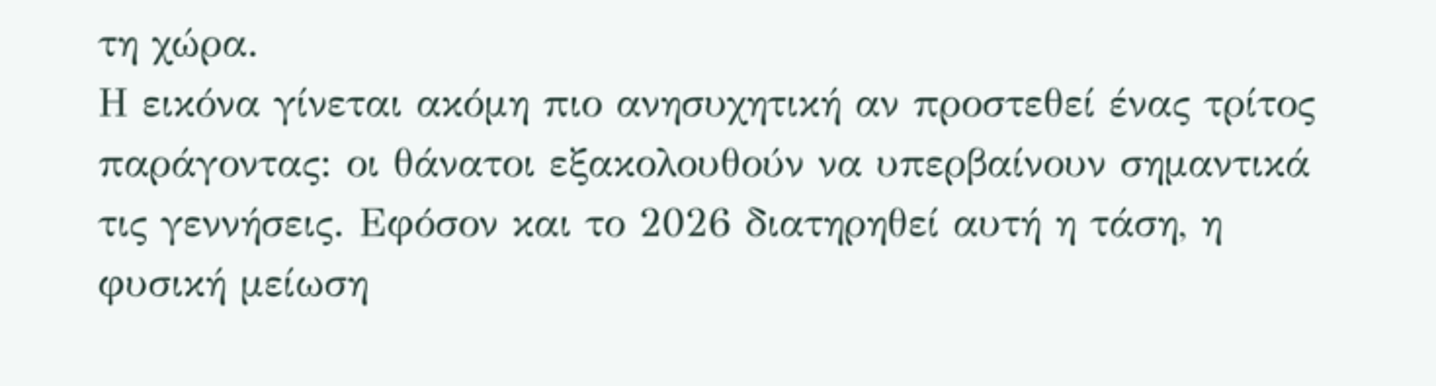τη χώρα.
Η εικόνα γίνεται ακόμη πιο ανησυχητική αν προστεθεί ένας τρίτος παράγοντας: οι θάνατοι εξακολουθούν να υπερβαίνουν σημαντικά τις γεννήσεις. Εφόσον και το 2026 διατηρηθεί αυτή η τάση, η φυσική μείωση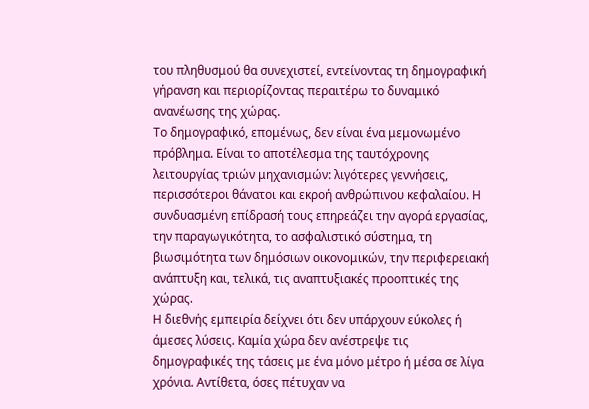του πληθυσμού θα συνεχιστεί, εντείνοντας τη δημογραφική γήρανση και περιορίζοντας περαιτέρω το δυναμικό ανανέωσης της χώρας.
Το δημογραφικό, επομένως, δεν είναι ένα μεμονωμένο πρόβλημα. Είναι το αποτέλεσμα της ταυτόχρονης λειτουργίας τριών μηχανισμών: λιγότερες γεννήσεις, περισσότεροι θάνατοι και εκροή ανθρώπινου κεφαλαίου. Η συνδυασμένη επίδρασή τους επηρεάζει την αγορά εργασίας, την παραγωγικότητα, το ασφαλιστικό σύστημα, τη βιωσιμότητα των δημόσιων οικονομικών, την περιφερειακή ανάπτυξη και, τελικά, τις αναπτυξιακές προοπτικές της χώρας.
Η διεθνής εμπειρία δείχνει ότι δεν υπάρχουν εύκολες ή άμεσες λύσεις. Καμία χώρα δεν ανέστρεψε τις δημογραφικές της τάσεις με ένα μόνο μέτρο ή μέσα σε λίγα χρόνια. Αντίθετα, όσες πέτυχαν να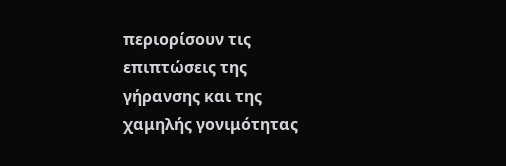περιορίσουν τις επιπτώσεις της γήρανσης και της χαμηλής γονιμότητας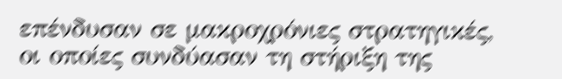επένδυσαν σε μακροχρόνιες στρατηγικές, οι οποίες συνδύασαν τη στήριξη της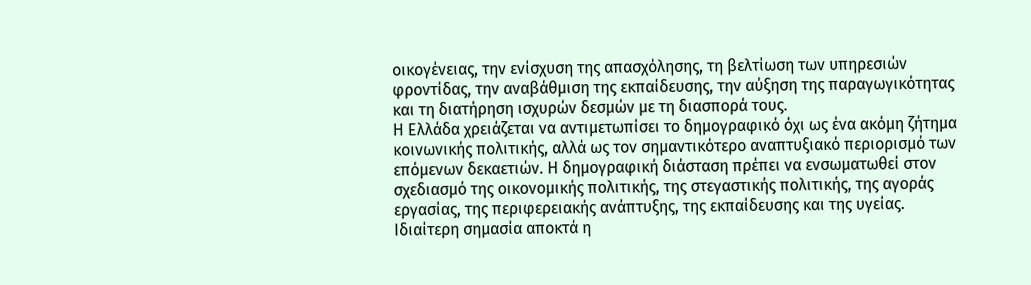οικογένειας, την ενίσχυση της απασχόλησης, τη βελτίωση των υπηρεσιών φροντίδας, την αναβάθμιση της εκπαίδευσης, την αύξηση της παραγωγικότητας και τη διατήρηση ισχυρών δεσμών με τη διασπορά τους.
Η Ελλάδα χρειάζεται να αντιμετωπίσει το δημογραφικό όχι ως ένα ακόμη ζήτημα κοινωνικής πολιτικής, αλλά ως τον σημαντικότερο αναπτυξιακό περιορισμό των επόμενων δεκαετιών. Η δημογραφική διάσταση πρέπει να ενσωματωθεί στον σχεδιασμό της οικονομικής πολιτικής, της στεγαστικής πολιτικής, της αγοράς εργασίας, της περιφερειακής ανάπτυξης, της εκπαίδευσης και της υγείας.
Ιδιαίτερη σημασία αποκτά η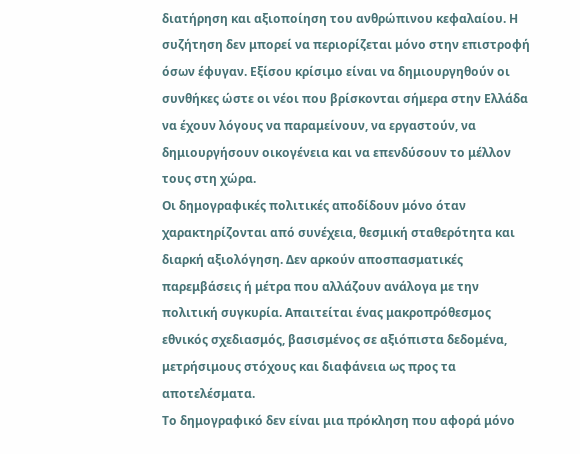διατήρηση και αξιοποίηση του ανθρώπινου κεφαλαίου. Η συζήτηση δεν μπορεί να περιορίζεται μόνο στην επιστροφή όσων έφυγαν. Εξίσου κρίσιμο είναι να δημιουργηθούν οι συνθήκες ώστε οι νέοι που βρίσκονται σήμερα στην Ελλάδα να έχουν λόγους να παραμείνουν, να εργαστούν, να δημιουργήσουν οικογένεια και να επενδύσουν το μέλλον τους στη χώρα.
Οι δημογραφικές πολιτικές αποδίδουν μόνο όταν χαρακτηρίζονται από συνέχεια, θεσμική σταθερότητα και διαρκή αξιολόγηση. Δεν αρκούν αποσπασματικές παρεμβάσεις ή μέτρα που αλλάζουν ανάλογα με την πολιτική συγκυρία. Απαιτείται ένας μακροπρόθεσμος εθνικός σχεδιασμός, βασισμένος σε αξιόπιστα δεδομένα, μετρήσιμους στόχους και διαφάνεια ως προς τα αποτελέσματα.
Το δημογραφικό δεν είναι μια πρόκληση που αφορά μόνο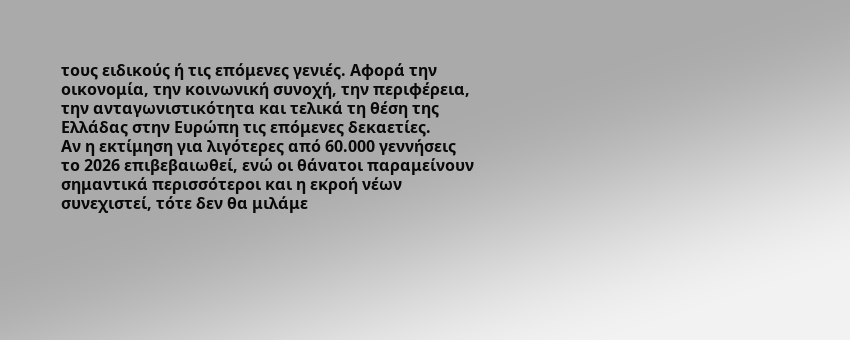τους ειδικούς ή τις επόμενες γενιές. Αφορά την οικονομία, την κοινωνική συνοχή, την περιφέρεια, την ανταγωνιστικότητα και τελικά τη θέση της Ελλάδας στην Ευρώπη τις επόμενες δεκαετίες.
Αν η εκτίμηση για λιγότερες από 60.000 γεννήσεις το 2026 επιβεβαιωθεί, ενώ οι θάνατοι παραμείνουν σημαντικά περισσότεροι και η εκροή νέων συνεχιστεί, τότε δεν θα μιλάμε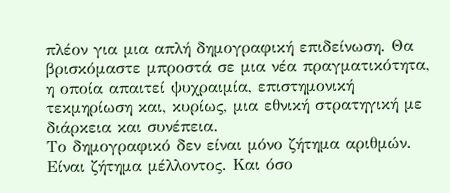πλέον για μια απλή δημογραφική επιδείνωση. Θα βρισκόμαστε μπροστά σε μια νέα πραγματικότητα, η οποία απαιτεί ψυχραιμία, επιστημονική τεκμηρίωση και, κυρίως, μια εθνική στρατηγική με διάρκεια και συνέπεια.
Το δημογραφικό δεν είναι μόνο ζήτημα αριθμών. Είναι ζήτημα μέλλοντος. Και όσο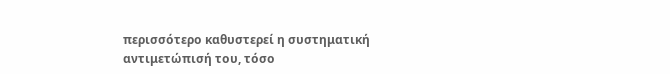περισσότερο καθυστερεί η συστηματική αντιμετώπισή του, τόσο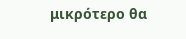μικρότερο θα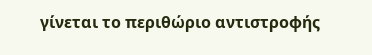γίνεται το περιθώριο αντιστροφής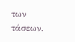των τάσεων.